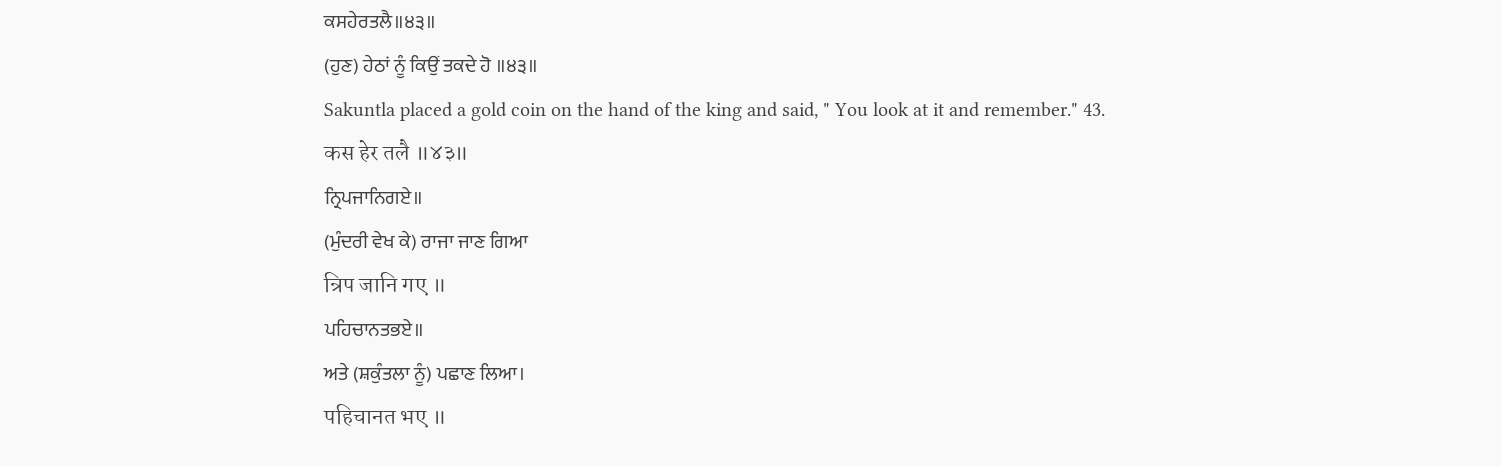ਕਸਹੇਰਤਲੈ॥੪੩॥
(ਹੁਣ) ਹੇਠਾਂ ਨੂੰ ਕਿਉਂ ਤਕਦੇ ਹੋ ॥੪੩॥
Sakuntla placed a gold coin on the hand of the king and said, " You look at it and remember." 43.
कस हेर तलै ॥४३॥
ਨ੍ਰਿਪਜਾਨਿਗਏ॥
(ਮੁੰਦਰੀ ਵੇਖ ਕੇ) ਰਾਜਾ ਜਾਣ ਗਿਆ
न्रिप जानि गए ॥
ਪਹਿਚਾਨਤਭਏ॥
ਅਤੇ (ਸ਼ਕੁੰਤਲਾ ਨੂੰ) ਪਛਾਣ ਲਿਆ।
पहिचानत भए ॥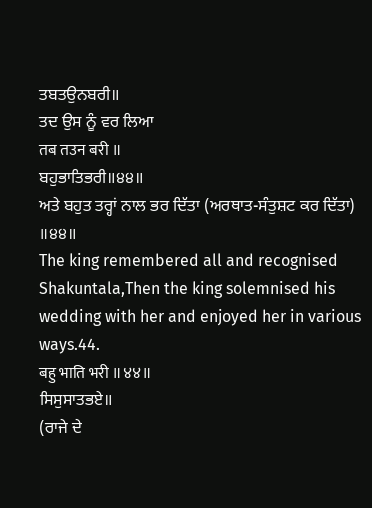ਤਬਤਉਨਬਰੀ॥
ਤਦ ਉਸ ਨੂੰ ਵਰ ਲਿਆ
तब तउन बरी ॥
ਬਹੁਭਾਤਿਭਰੀ॥੪੪॥
ਅਤੇ ਬਹੁਤ ਤਰ੍ਹਾਂ ਨਾਲ ਭਰ ਦਿੱਤਾ (ਅਰਥਾਤ-ਸੰਤੁਸ਼ਟ ਕਰ ਦਿੱਤਾ) ॥੪੪॥
The king remembered all and recognised Shakuntala,Then the king solemnised his wedding with her and enjoyed her in various ways.44.
बहु भाति भरी ॥४४॥
ਸਿਸੁਸਾਤਭਏ॥
(ਰਾਜੇ ਦੇ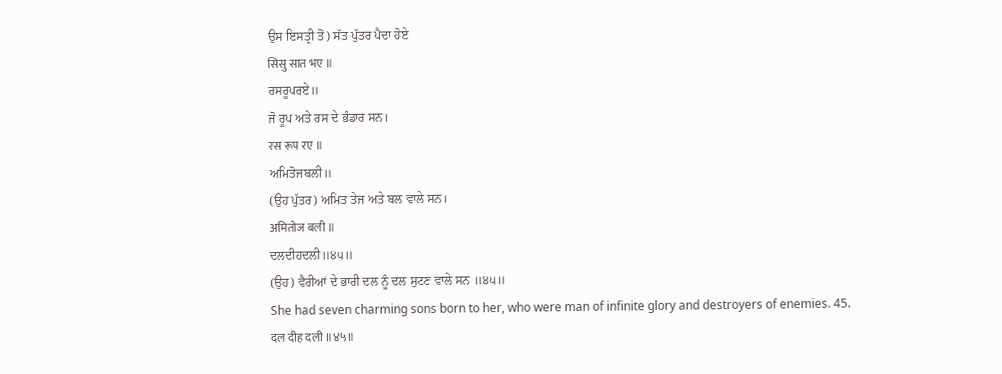ਉਸ ਇਸਤ੍ਰੀ ਤੋਂ) ਸੱਤ ਪੁੱਤਰ ਪੈਦਾ ਹੋਏ
सिसु सात भए ॥
ਰਸਰੂਪਰਏ॥
ਜੋ ਰੂਪ ਅਤੇ ਰਸ ਦੇ ਭੰਡਾਰ ਸਨ।
रस रूप रए ॥
ਅਮਿਤੋਜਬਲੀ॥
(ਉਹ ਪੁੱਤਰ) ਅਮਿਤ ਤੇਜ ਅਤੇ ਬਲ ਵਾਲੇ ਸਨ।
अमितोज बली ॥
ਦਲਦੀਹਦਲੀ॥੪੫॥
(ਉਹ) ਵੈਰੀਆਂ ਦੇ ਭਾਰੀ ਦਲ ਨੂੰ ਦਲ ਸੁਟਣ ਵਾਲੇ ਸਨ ॥੪੫॥
She had seven charming sons born to her, who were man of infinite glory and destroyers of enemies. 45.
दल दीह दली ॥४५॥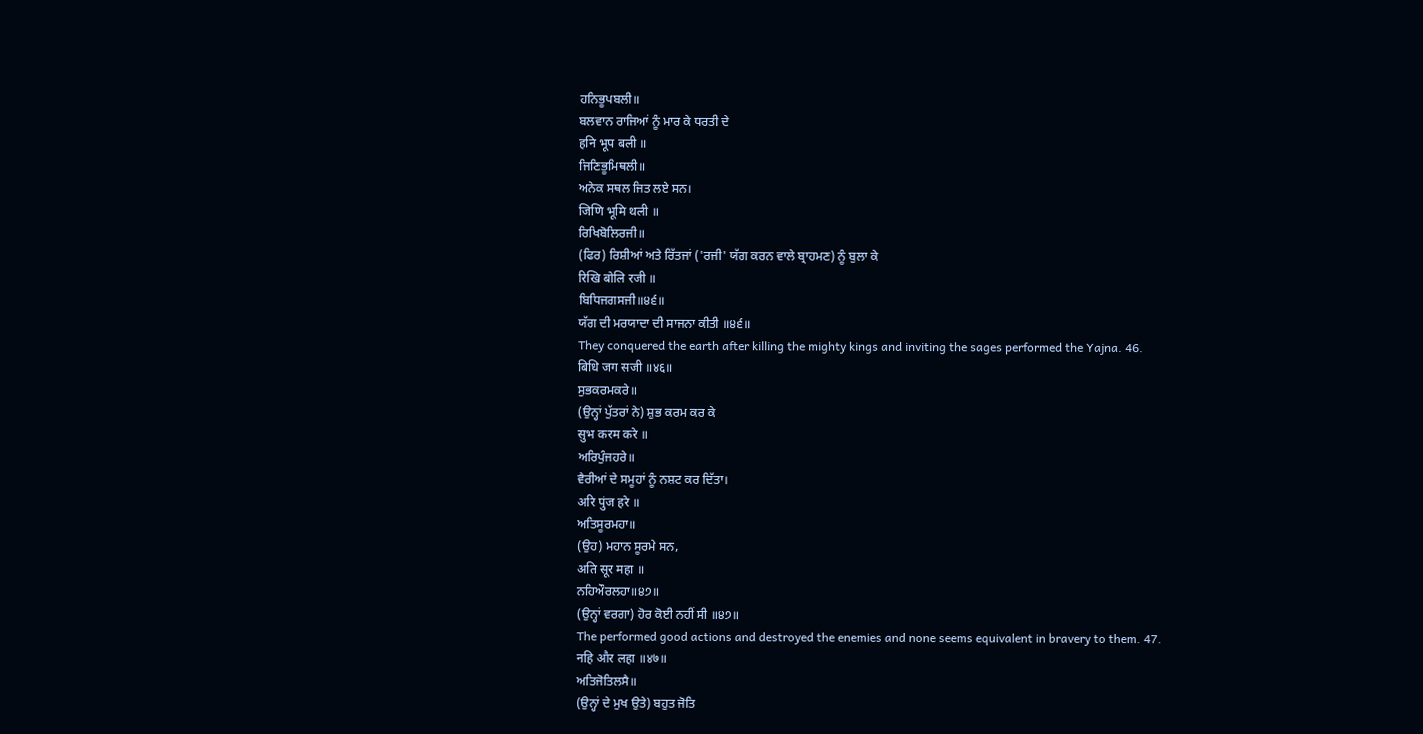ਹਨਿਭੂਪਬਲੀ॥
ਬਲਵਾਨ ਰਾਜਿਆਂ ਨੂੰ ਮਾਰ ਕੇ ਧਰਤੀ ਦੇ
हनि भूप बली ॥
ਜਿਣਿਭੂਮਿਥਲੀ॥
ਅਨੇਕ ਸਥਲ ਜਿਤ ਲਏ ਸਨ।
जिणि भूमि थली ॥
ਰਿਖਿਬੋਲਿਰਜੀ॥
(ਫਿਰ) ਰਿਸ਼ੀਆਂ ਅਤੇ ਰਿੱਤਜਾਂ ('ਰਜੀ' ਯੱਗ ਕਰਨ ਵਾਲੇ ਬ੍ਰਾਹਮਣ) ਨੂੰ ਬੁਲਾ ਕੇ
रिखि बोलि रजी ॥
ਬਿਧਿਜਗਸਜੀ॥੪੬॥
ਯੱਗ ਦੀ ਮਰਯਾਦਾ ਦੀ ਸਾਜਨਾ ਕੀਤੀ ॥੪੬॥
They conquered the earth after killing the mighty kings and inviting the sages performed the Yajna. 46.
बिधि जग सजी ॥४६॥
ਸੁਭਕਰਮਕਰੇ॥
(ਉਨ੍ਹਾਂ ਪੁੱਤਰਾਂ ਨੇ) ਸ਼ੁਭ ਕਰਮ ਕਰ ਕੇ
सुभ करम करे ॥
ਅਰਿਪੁੰਜਹਰੇ॥
ਵੈਰੀਆਂ ਦੇ ਸਮੂਹਾਂ ਨੂੰ ਨਸ਼ਟ ਕਰ ਦਿੱਤਾ।
अरि पुंज हरे ॥
ਅਤਿਸੂਰਮਹਾ॥
(ਉਹ) ਮਹਾਨ ਸੂਰਮੇ ਸਨ,
अति सूर महा ॥
ਨਹਿਔਰਲਹਾ॥੪੭॥
(ਉਨ੍ਹਾਂ ਵਰਗਾ) ਹੋਰ ਕੋਈ ਨਹੀਂ ਸੀ ॥੪੭॥
The performed good actions and destroyed the enemies and none seems equivalent in bravery to them. 47.
नहि और लहा ॥४७॥
ਅਤਿਜੋਤਿਲਸੈ॥
(ਉਨ੍ਹਾਂ ਦੇ ਮੁਖ ਉਤੇ) ਬਹੁਤ ਜੋਤਿ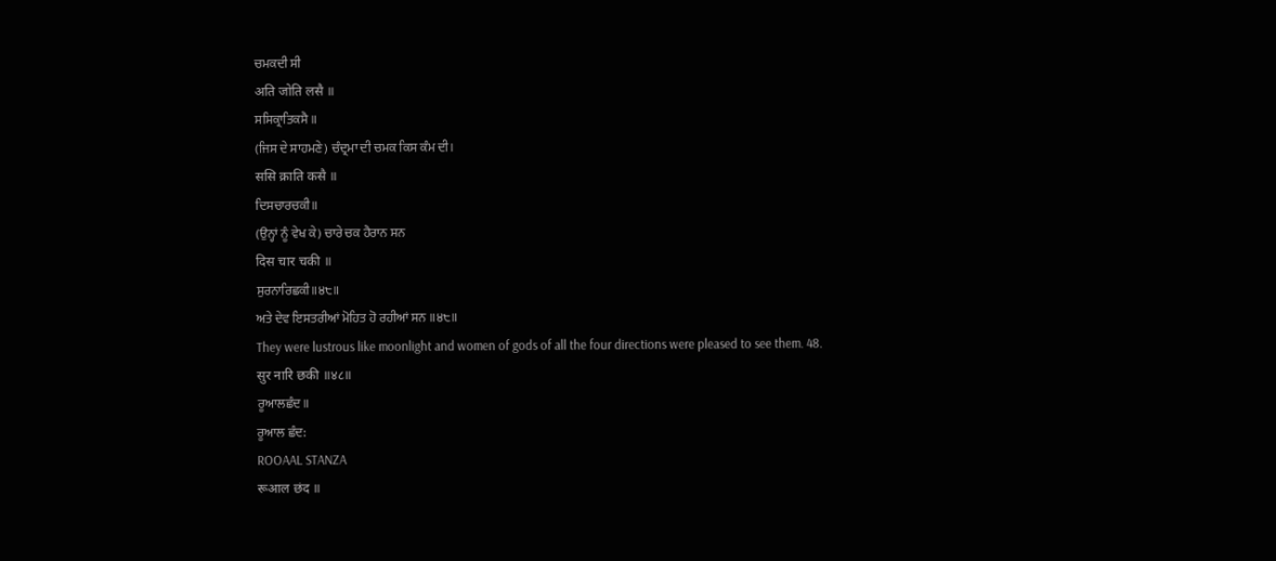ਚਮਕਦੀ ਸੀ
अति जोति लसै ॥
ਸਸਿਕ੍ਰਾਤਿਕਸੈ॥
(ਜਿਸ ਦੇ ਸਾਹਮਣੇ) ਚੰਦ੍ਰਮਾ ਦੀ ਚਮਕ ਕਿਸ ਕੰਮ ਦੀ।
ससि क्राति कसै ॥
ਦਿਸਚਾਰਚਕੀ॥
(ਉਨ੍ਹਾਂ ਨੂੰ ਵੇਖ ਕੇ) ਚਾਰੇ ਚਕ ਹੈਰਾਨ ਸਨ
दिस चार चकी ॥
ਸੁਰਨਾਰਿਛਕੀ॥੪੮॥
ਅਤੇ ਦੇਵ ਇਸਤਰੀਆਂ ਮੋਹਿਤ ਹੋ ਰਹੀਆਂ ਸਨ ॥੪੮॥
They were lustrous like moonlight and women of gods of all the four directions were pleased to see them. 48.
सुर नारि छकी ॥४८॥
ਰੂਆਲਛੰਦ॥
ਰੂਆਲ ਛੰਦ:
ROOAAL STANZA
रूआल छंद ॥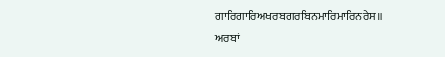ਗਾਰਿਗਾਰਿਅਖਰਬਗਰਬਿਨਮਾਰਿਮਾਰਿਨਰੇਸ॥
ਅਰਬਾਂ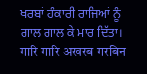ਖਰਬਾਂ ਹੰਕਾਰੀ ਰਾਜਿਆਂ ਨੂੰ ਗਾਲ ਗਾਲ ਕੇ ਮਾਰ ਦਿੱਤਾ।
गारि गारि अखरब गरबिन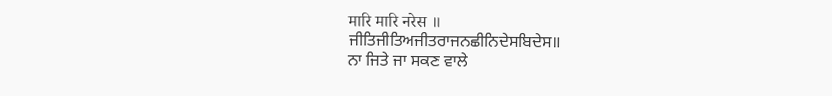मारि मारि नरेस ॥
ਜੀਤਿਜੀਤਿਅਜੀਤਰਾਜਨਛੀਨਿਦੇਸਬਿਦੇਸ॥
ਨਾ ਜਿਤੇ ਜਾ ਸਕਣ ਵਾਲੇ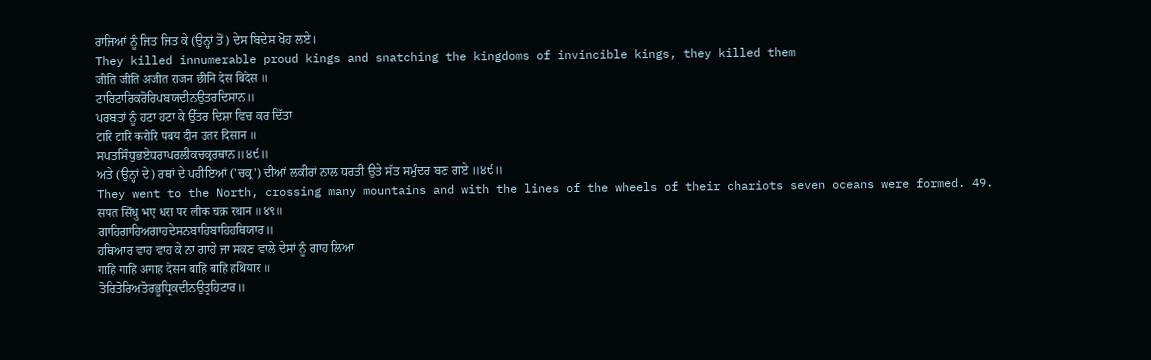ਰਾਜਿਆਂ ਨੂੰ ਜਿਤ ਜਿਤ ਕੇ (ਉਨ੍ਹਾਂ ਤੋਂ) ਦੇਸ ਬਿਦੇਸ ਖੋਹ ਲਏ।
They killed innumerable proud kings and snatching the kingdoms of invincible kings, they killed them
जीति जीति अजीत राजन छीनि देस बिदेस ॥
ਟਾਰਿਟਾਰਿਕਰੋਰਿਪਬਯਦੀਨਉਤਰਦਿਸਾਨ॥
ਪਰਬਤਾਂ ਨੂੰ ਹਟਾ ਹਟਾ ਕੇ ਉੱਤਰ ਦਿਸ਼ਾ ਵਿਚ ਕਰ ਦਿੱਤਾ
टारि टारि करोरि पबय दीन उतर दिसान ॥
ਸਪਤਸਿੰਧੁਭਏਧਰਾਪਰਲੀਕਚਕ੍ਰਰਥਾਨ॥੪੯॥
ਅਤੇ (ਉਨ੍ਹਾਂ ਦੇ) ਰਥਾਂ ਦੇ ਪਹੀਇਆਂ ('ਚਕ੍ਰ') ਦੀਆਂ ਲਕੀਰਾਂ ਨਾਲ ਧਰਤੀ ਉਤੇ ਸੱਤ ਸਮੁੰਦਰ ਬਣ ਗਏ ॥੪੯॥
They went to the North, crossing many mountains and with the lines of the wheels of their chariots seven oceans were formed. 49.
सपत सिंधु भए धरा पर लीक चक्र रथान ॥४९॥
ਗਾਹਿਗਾਹਿਅਗਾਹਦੇਸਨਬਾਹਿਬਾਹਿਹਥਿਯਾਰ॥
ਹਥਿਆਰ ਵਾਹ ਵਾਹ ਕੇ ਨਾ ਗਾਹੇ ਜਾ ਸਕਣ ਵਾਲੇ ਦੇਸਾਂ ਨੂੰ ਗਾਹ ਲਿਆ
गाहि गाहि अगाह देसन बाहि बाहि हथियार ॥
ਤੋਰਿਤੋਰਿਅਤੋਰਭੂਧ੍ਰਿਕਦੀਨਉਤ੍ਰਹਿਟਾਰ॥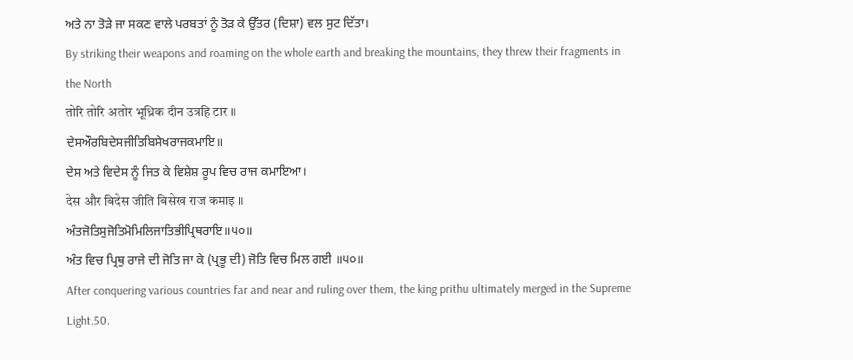ਅਤੇ ਨਾ ਤੋੜੇ ਜਾ ਸਕਣ ਵਾਲੇ ਪਰਬਤਾਂ ਨੂੰ ਤੋੜ ਕੇ ਉੱਤਰ (ਦਿਸ਼ਾ) ਵਲ ਸੁਟ ਦਿੱਤਾ।
By striking their weapons and roaming on the whole earth and breaking the mountains, they threw their fragments in the North
तोरि तोरि अतोर भूध्रिक दीन उत्रहि टार ॥
ਦੇਸਔਰਬਿਦੇਸਜੀਤਿਬਿਸੇਖਰਾਜਕਮਾਇ॥
ਦੇਸ ਅਤੇ ਵਿਦੇਸ ਨੂੰ ਜਿਤ ਕੇ ਵਿਸ਼ੇਸ਼ ਰੂਪ ਵਿਚ ਰਾਜ ਕਮਾਇਆ।
देस और बिदेस जीति बिसेख राज कमाइ ॥
ਅੰਤਜੋਤਿਸੁਜੋਤਿਮੋਮਿਲਿਜਾਤਿਭੀਪ੍ਰਿਥਰਾਇ॥੫੦॥
ਅੰਤ ਵਿਚ ਪ੍ਰਿਥੁ ਰਾਜੇ ਦੀ ਜੋਤਿ ਜਾ ਕੇ (ਪ੍ਰਭੂ ਦੀ) ਜੋਤਿ ਵਿਚ ਮਿਲ ਗਈ ॥੫੦॥
After conquering various countries far and near and ruling over them, the king prithu ultimately merged in the Supreme Light.50.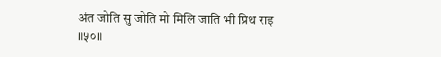अंत जोति सु जोति मो मिलि जाति भी प्रिथ राइ ॥५०॥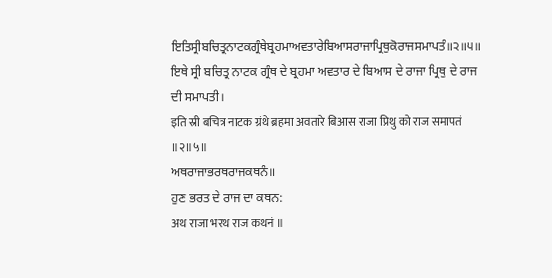ਇਤਿਸ੍ਰੀਬਚਿਤ੍ਰਨਾਟਕਗ੍ਰੰਥੇਬ੍ਰਹਮਾਅਵਤਾਰੇਬਿਆਸਰਾਜਾਪ੍ਰਿਥੁਕੋਰਾਜਸਮਾਪਤੰ॥੨॥੫॥
ਇਥੇ ਸ੍ਰੀ ਬਚਿਤ੍ਰ ਨਾਟਕ ਗ੍ਰੰਥ ਦੇ ਬ੍ਰਹਮਾ ਅਵਤਾਰ ਦੇ ਬਿਆਸ ਦੇ ਰਾਜਾ ਪ੍ਰਿਥੁ ਦੇ ਰਾਜ ਦੀ ਸਮਾਪਤੀ।
इति स्री बचित्र नाटक ग्रंथे ब्रहमा अवतारे बिआस राजा प्रिथु को राज समापतं ॥२॥५॥
ਅਥਰਾਜਾਭਰਥਰਾਜਕਥਨੰ॥
ਹੁਣ ਭਰਤ ਦੇ ਰਾਜ ਦਾ ਕਥਨ:
अथ राजा भरथ राज कथनं ॥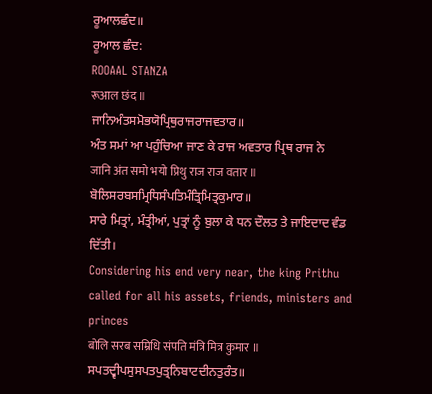ਰੂਆਲਛੰਦ॥
ਰੂਆਲ ਛੰਦ:
ROOAAL STANZA
रूआल छंद ॥
ਜਾਨਿਅੰਤਸਮੋਭਯੋਪ੍ਰਿਥੁਰਾਜਰਾਜਵਤਾਰ॥
ਅੰਤ ਸਮਾਂ ਆ ਪਹੁੰਚਿਆ ਜਾਣ ਕੇ ਰਾਜ ਅਵਤਾਰ ਪ੍ਰਿਥ ਰਾਜ ਨੇ
जानि अंत समो भयो प्रिथु राज राज वतार ॥
ਬੋਲਿਸਰਬਸਮ੍ਰਿਧਿਸੰਪਤਿਮੰਤ੍ਰਿਮਿਤ੍ਰਕੁਮਾਰ॥
ਸਾਰੇ ਮਿਤ੍ਰਾਂ, ਮੰਤ੍ਰੀਆਂ, ਪੁਤ੍ਰਾਂ ਨੂੰ ਬੁਲਾ ਕੇ ਧਨ ਦੌਲਤ ਤੇ ਜਾਇਦਾਦ ਵੰਡ ਦਿੱਤੀ।
Considering his end very near, the king Prithu called for all his assets, friends, ministers and princes
बोलि सरब सम्रिधि संपति मंत्रि मित्र कुमार ॥
ਸਪਤਦ੍ਵੀਪਸੁਸਪਤਪੁਤ੍ਰਨਿਬਾਟਦੀਨਤੁਰੰਤ॥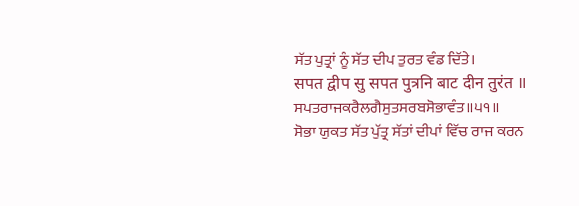ਸੱਤ ਪੁਤ੍ਰਾਂ ਨੂੰ ਸੱਤ ਦੀਪ ਤੁਰਤ ਵੰਡ ਦਿੱਤੇ।
सपत द्वीप सु सपत पुत्रनि बाट दीन तुरंत ॥
ਸਪਤਰਾਜਕਰੈਲਗੈਸੁਤਸਰਬਸੋਭਾਵੰਤ॥੫੧॥
ਸੋਭਾ ਯੁਕਤ ਸੱਤ ਪੁੱਤ੍ਰ ਸੱਤਾਂ ਦੀਪਾਂ ਵਿੱਚ ਰਾਜ ਕਰਨ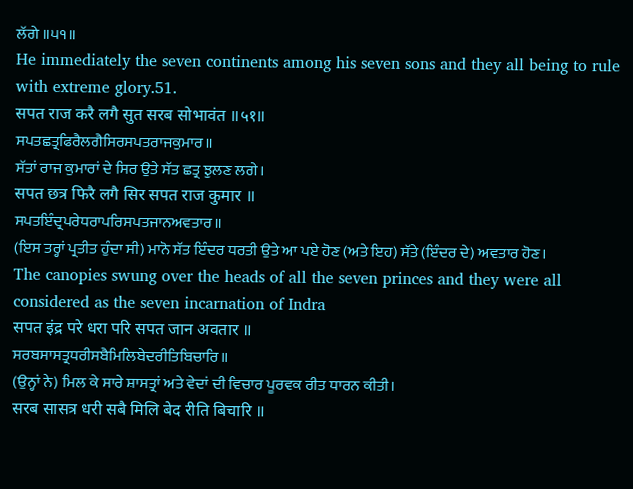ਲੱਗੇ ॥੫੧॥
He immediately the seven continents among his seven sons and they all being to rule with extreme glory.51.
सपत राज करै लगै सुत सरब सोभावंत ॥५१॥
ਸਪਤਛਤ੍ਰਫਿਰੈਲਗੈਸਿਰਸਪਤਰਾਜਕੁਮਾਰ॥
ਸੱਤਾਂ ਰਾਜ ਕੁਮਾਰਾਂ ਦੇ ਸਿਰ ਉਤੇ ਸੱਤ ਛਤ੍ਰ ਝੁਲਣ ਲਗੇ।
सपत छत्र फिरै लगै सिर सपत राज कुमार ॥
ਸਪਤਇੰਦ੍ਰਪਰੇਧਰਾਪਰਿਸਪਤਜਾਨਅਵਤਾਰ॥
(ਇਸ ਤਰ੍ਹਾਂ ਪ੍ਰਤੀਤ ਹੁੰਦਾ ਸੀ) ਮਾਨੋ ਸੱਤ ਇੰਦਰ ਧਰਤੀ ਉਤੇ ਆ ਪਏ ਹੋਣ (ਅਤੇ ਇਹ) ਸੱਤੇ (ਇੰਦਰ ਦੇ) ਅਵਤਾਰ ਹੋਣ।
The canopies swung over the heads of all the seven princes and they were all considered as the seven incarnation of Indra
सपत इंद्र परे धरा परि सपत जान अवतार ॥
ਸਰਬਸਾਸਤ੍ਰਧਰੀਸਬੈਮਿਲਿਬੇਦਰੀਤਿਬਿਚਾਰਿ॥
(ਉਨ੍ਹਾਂ ਨੇ) ਮਿਲ ਕੇ ਸਾਰੇ ਸ਼ਾਸਤ੍ਰਾਂ ਅਤੇ ਵੇਦਾਂ ਦੀ ਵਿਚਾਰ ਪੂਰਵਕ ਰੀਤ ਧਾਰਨ ਕੀਤੀ।
सरब सासत्र धरी सबै मिलि बेद रीति बिचारि ॥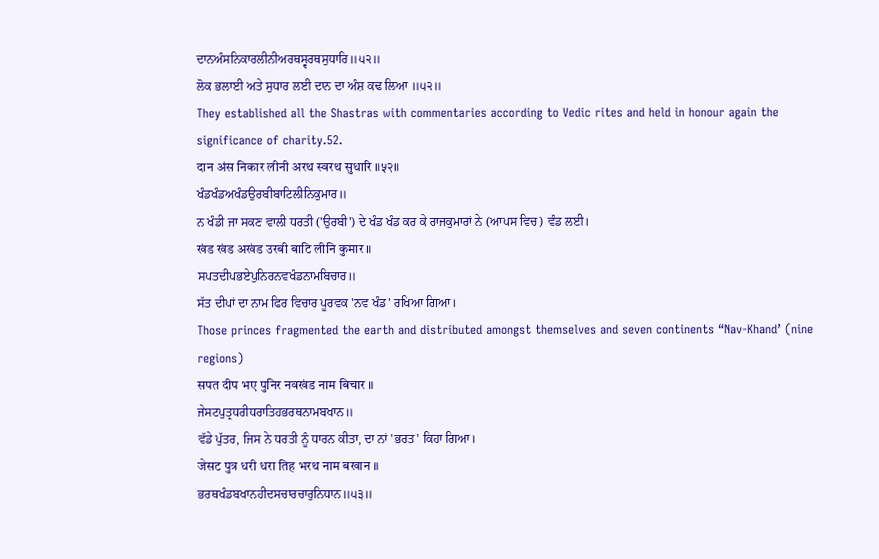ਦਾਨਅੰਸਨਿਕਾਰਲੀਨੀਅਰਥਸ੍ਵਰਥਸੁਧਾਰਿ॥੫੨॥
ਲੋਕ ਭਲਾਈ ਅਤੇ ਸੁਧਾਰ ਲਈ ਦਾਨ ਦਾ ਅੰਸ਼ ਕਢ ਲਿਆ ॥੫੨॥
They established all the Shastras with commentaries according to Vedic rites and held in honour again the significance of charity.52.
दान अंस निकार लीनी अरथ स्वरथ सुधारि ॥५२॥
ਖੰਡਖੰਡਅਖੰਡਉਰਬੀਬਾਟਿਲੀਨਿਕੁਮਾਰ॥
ਨ ਖੰਡੀ ਜਾ ਸਕਣ ਵਾਲੀ ਧਰਤੀ ('ਉਰਬੀ') ਦੇ ਖੰਡ ਖੰਡ ਕਰ ਕੇ ਰਾਜਕੁਮਾਰਾਂ ਨੇ (ਆਪਸ ਵਿਚ) ਵੰਡ ਲਈ।
खंड खंड अखंड उरबी बाटि लीनि कुमार ॥
ਸਪਤਦੀਪਭਏਪੁਨਿਰਨਵਖੰਡਨਾਮਬਿਚਾਰ॥
ਸੱਤ ਦੀਪਾਂ ਦਾ ਨਾਮ ਫਿਰ ਵਿਚਾਰ ਪੂਰਵਕ 'ਨਵ ਖੰਡ' ਰਖਿਆ ਗਿਆ।
Those princes fragmented the earth and distributed amongst themselves and seven continents “Nav-Khand’ (nine regions)
सपत दीप भए पुनिर नवखंड नाम बिचार ॥
ਜੇਸਟਪੁਤ੍ਰਧਰੀਧਰਾਤਿਹਭਰਥਨਾਮਬਖਾਨ॥
ਵੱਡੇ ਪੁੱਤਰ, ਜਿਸ ਨੇ ਧਰਤੀ ਨੂੰ ਧਾਰਨ ਕੀਤਾ, ਦਾ ਨਾਂ 'ਭਰਤ' ਕਿਹਾ ਗਿਆ।
जेसट पुत्र धरी धरा तिह भरथ नाम बखान ॥
ਭਰਥਖੰਡਬਖਾਨਹੀਦਸਚਾਰਚਾਰੁਨਿਧਾਨ॥੫੩॥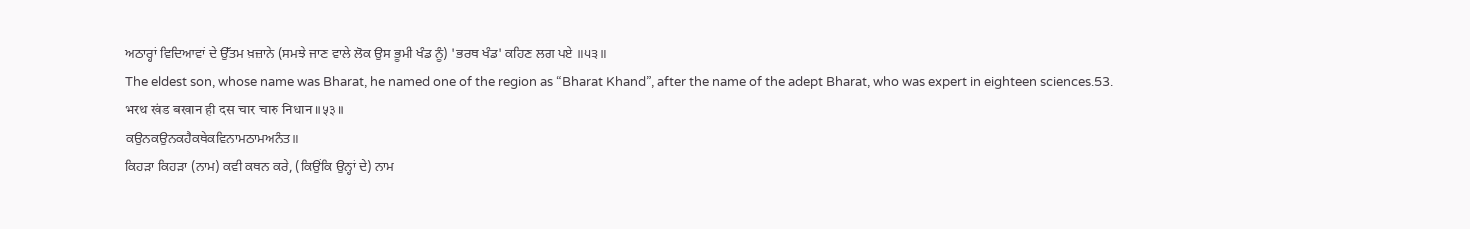ਅਠਾਰ੍ਹਾਂ ਵਿਦਿਆਵਾਂ ਦੇ ਉੱਤਮ ਖ਼ਜ਼ਾਨੇ (ਸਮਝੇ ਜਾਣ ਵਾਲੇ ਲੋਕ ਉਸ ਭੂਮੀ ਖੰਡ ਨੂੰ) 'ਭਰਥ ਖੰਡ' ਕਹਿਣ ਲਗ ਪਏ ॥੫੩॥
The eldest son, whose name was Bharat, he named one of the region as “Bharat Khand”, after the name of the adept Bharat, who was expert in eighteen sciences.53.
भरथ खंड बखान ही दस चार चारु निधान ॥५३॥
ਕਉਨਕਉਨਕਹੈਕਥੇਕਵਿਨਾਮਠਾਮਅਨੰਤ॥
ਕਿਹੜਾ ਕਿਹੜਾ (ਨਾਮ) ਕਵੀ ਕਥਨ ਕਰੇ, (ਕਿਉਂਕਿ ਉਨ੍ਹਾਂ ਦੇ) ਨਾਮ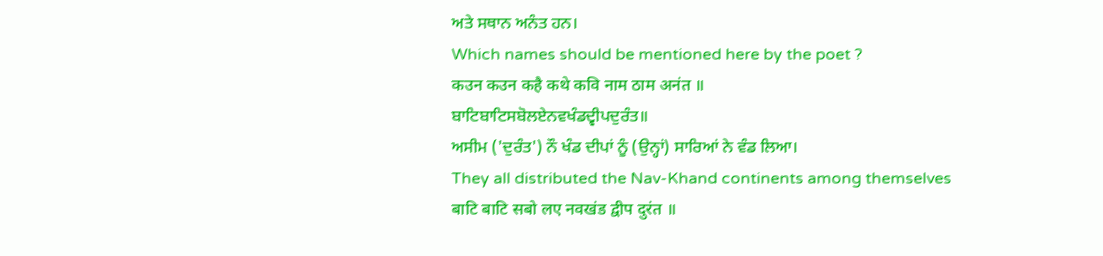ਅਤੇ ਸਥਾਨ ਅਨੰਤ ਹਨ।
Which names should be mentioned here by the poet ?
कउन कउन कहै कथे कवि नाम ठाम अनंत ॥
ਬਾਟਿਬਾਟਿਸਬੋਲਏਨਵਖੰਡਦ੍ਵੀਪਦੁਰੰਤ॥
ਅਸੀਮ ('ਦੁਰੰਤ') ਨੌ ਖੰਡ ਦੀਪਾਂ ਨੂੰ (ਉਨ੍ਹਾਂ) ਸਾਰਿਆਂ ਨੇ ਵੰਡ ਲਿਆ।
They all distributed the Nav-Khand continents among themselves
बाटि बाटि सबो लए नवखंड द्वीप दुरंत ॥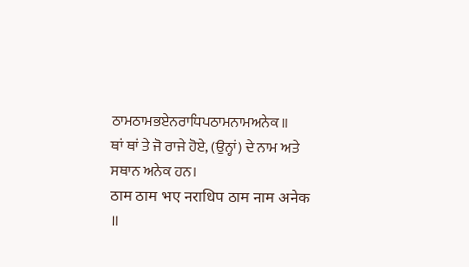ਠਾਮਠਾਮਭਏਨਰਾਧਿਪਠਾਮਨਾਮਅਨੇਕ॥
ਥਾਂ ਥਾਂ ਤੇ ਜੋ ਰਾਜੇ ਹੋਏ, (ਉਨ੍ਹਾਂ) ਦੇ ਨਾਮ ਅਤੇ ਸਥਾਨ ਅਨੇਕ ਹਨ।
ठाम ठाम भए नराधिप ठाम नाम अनेक ॥